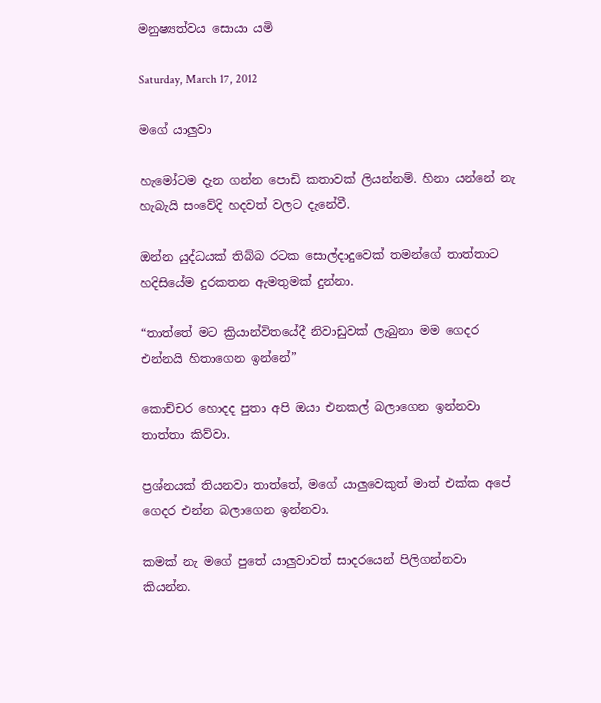මනුෂ්‍යත්වය සොයා යමි

Saturday, March 17, 2012

මගේ යාලුවා

හැමෝටම දැන ගන්න පොඩි කතාවක් ලියන්නම්. හිනා යන්නේ නැ හැබැයි සංවේදි හදවත් වලට දැනේවී.

ඔන්න යුද්ධයක් තිබ්බ රටක සොල්දාදුවෙක් තමන්ගේ තාත්තාට හදිසියේම දුරකතන ඇමතුමක් දුන්නා.

“තාත්තේ මට ක්‍රියාන්විතයේදී නිවාඩුවක් ලැබුනා මම ගෙදර එන්නයි හිතාගෙන ඉන්නේ”

කොච්චර හොදද පුතා අපි ඔයා එනකල් බලාගෙන ඉන්නවා තාත්තා කිව්වා.

ප්‍රශ්නයක් තියනවා තාත්තේ, මගේ යාලුවෙකුත් මාත් එක්ක අපේ ගෙදර එන්න බලාගෙන ඉන්නවා.

කමක් නැ මගේ පුතේ යාලුවාවත් සාදරයෙන් පිලිගන්නවා කියන්න.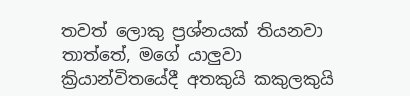තවත් ලොකු ප්‍රශ්නයක් තියනවා තාත්තේ, මගේ යාලුවා ක්‍රියාන්විතයේදී අතකුයි කකුලකුයි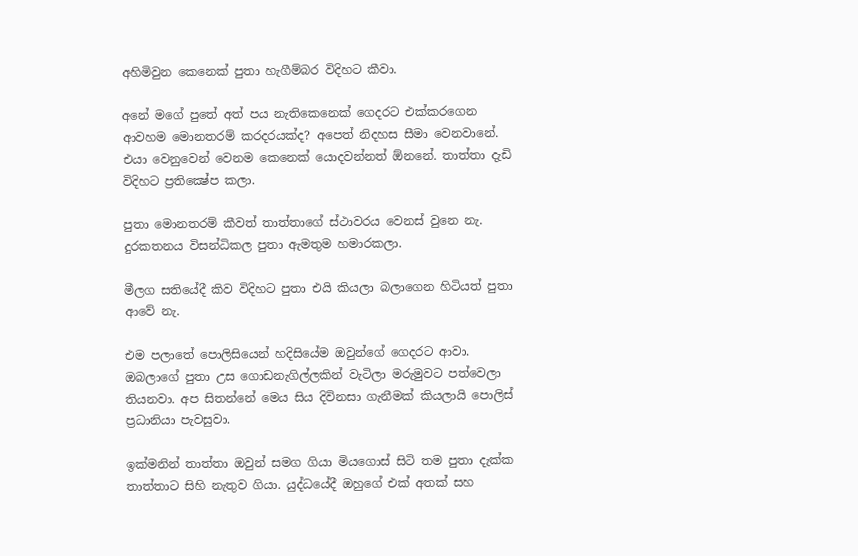අහිමිවුන කෙනෙක් පුතා හැගීම්බර විදිහට කීවා.

අනේ මගේ පුතේ අත් පය නැතිකෙනෙක් ගෙදරට එක්කරගෙන ආවහම මොනතරම් කරදරයක්ද? අපෙත් නිදහස සීමා වෙනවානේ. එයා වෙනුවෙන් වෙනම කෙනෙක් යොදවන්නත් ඕනනේ. තාත්තා දැඩි විදිහට ප්‍රතික්‍ෂේප කලා.

පුතා මොනතරම් කීවත් තාත්තාගේ ස්ථාවරය වෙනස් වුනෙ නැ. දුරකතනය විසන්ධිකල පුතා ඇමතුම හමාරකලා.

මීලග සතියේදී කිව විදිහට පුතා එයි කියලා බලාගෙන හිටියත් පුතා ආවේ නැ.

එම පලාතේ පොලිසියෙන් හදිසියේම ඔවුන්ගේ ගෙදරට ආවා. ඔබලාගේ පුතා උස ගොඩනැගිල්ලකින් වැටිලා මරුමුවට පත්වෙලා තියනවා. අප සිතන්නේ මෙය සිය දිවිනසා ගැනීමක් කියලායි පොලිස් ප්‍රධානියා පැවසුවා.

ඉක්මනින් තාත්තා ඔවුන් සමග ගියා මියගොස් සිටි තම පුතා දැක්ක තාත්තාට සිහි නැතුව ගියා. යුද්ධයේදී ඔහුගේ එක් අතක් සහ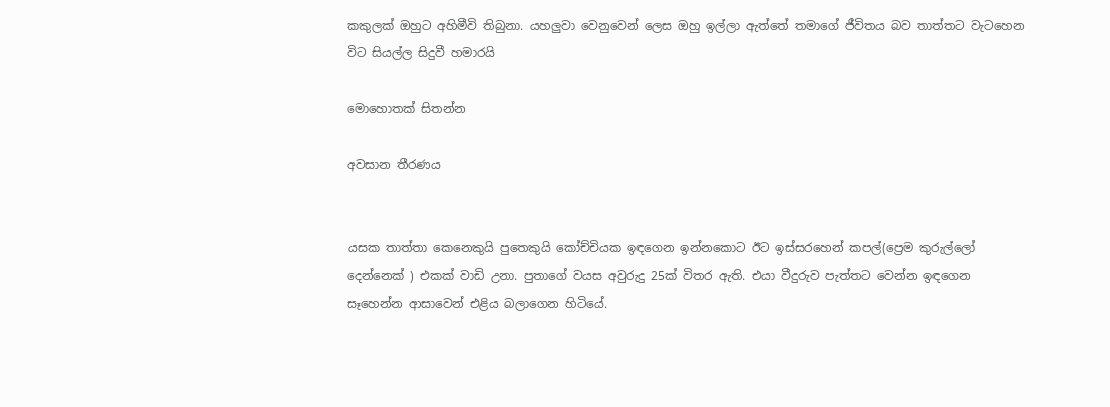කකුලක් ඔහුට අහිමීවි තිබුනා. යහලුවා වෙනුවෙන් ලෙස ඔහු ඉල්ලා ඇත්තේ තමාගේ ජීවිතය බව තාත්තට වැටහෙන විට සියල්ල සිදුවී හමාරයි

මොහොතක් සිතන්න

අවසාන තීරණය


යසක තාත්තා කෙනෙකුයි පුතෙකුයි කෝච්චියක ඉඳගෙන ඉන්නකොට ඊට ඉස්සරහෙන් කපල්(ප්‍රෙම කුරුල්ලෝ දෙන්නෙක් ) එකක් වාඩි උනා. පුතාගේ වයස අවුරුදු 25ක් විතර ඇති. එයා වීදුරුව පැත්තට වෙන්න ඉඳගෙන සෑහෙන්න ආසාවෙන් එළිය බලාගෙන හිටියේ.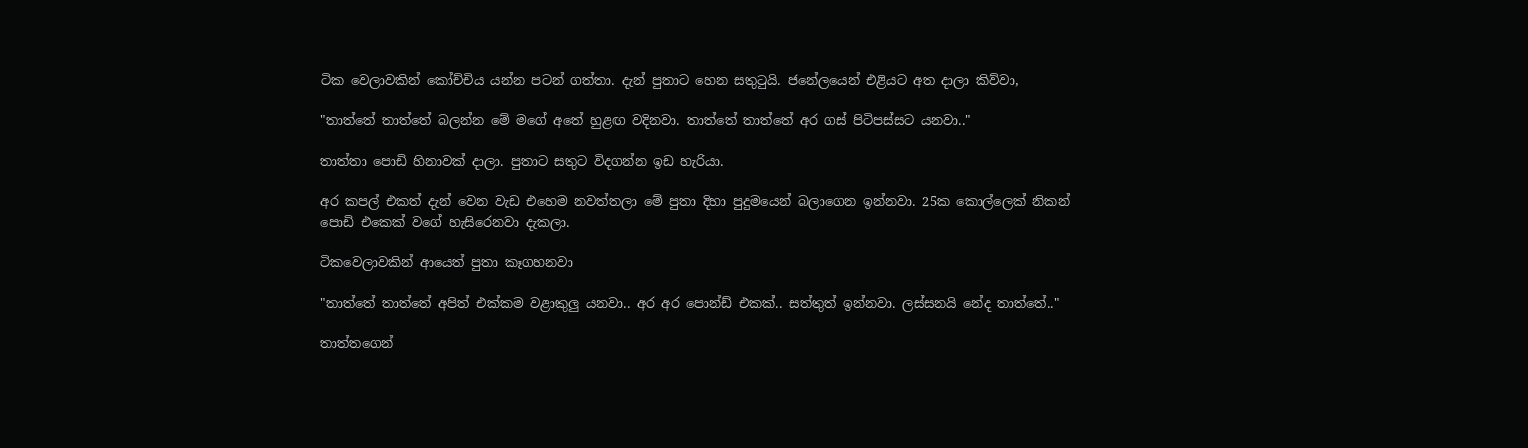ටික වෙලාවකින් කෝච්චිය යන්න පටන් ගත්තා. දැන් පුතාට හෙන සතුටුයි. ජනේලයෙන් එළියට අත දාලා කිව්වා,

"තාත්තේ තාත්තේ බලන්න මේ මගේ අතේ හුළඟ වදිනවා. තාත්තේ තාත්තේ අර ගස් පිටිපස්සට යනවා.."

තාත්තා පොඩි හිනාවක් දාලා. පුතාට සතුට විදගන්න ඉඩ හැරියා.

අර කපල් එකත් දැන් වෙන වැඩ එහෙම නවත්තලා මේ පුතා දිහා පුදුමයෙන් බලාගෙන ඉන්නවා. 25ක කොල්ලෙක් නිකන් පොඩි එකෙක් වගේ හැසිරෙනවා දැකලා.

ටිකවෙලාවකින් ආයෙත් පුතා කෑගහනවා

"තාත්තේ තාත්තේ අපිත් එක්කම වළාකුලු යනවා.. අර අර පොන්ඩ් එකක්.. සත්තුත් ඉන්නවා. ලස්සනයි නේද තාත්තේ.."

තාත්තගෙන්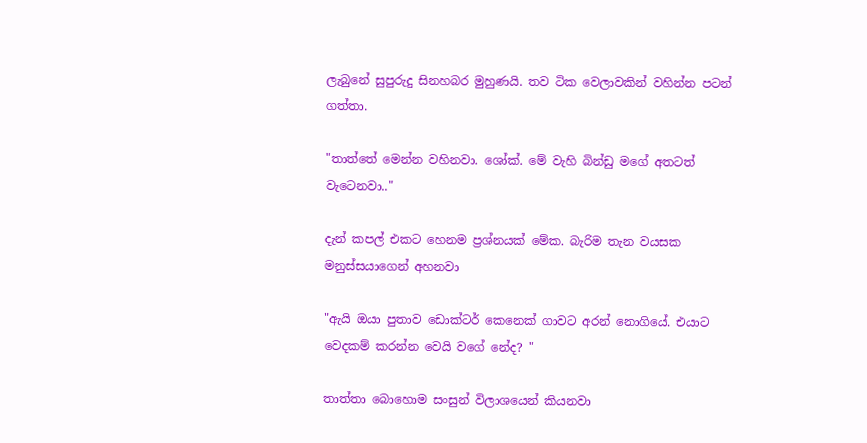ලැබුනේ සුපුරුදු සිනහබර මුහුණයි. තව ටික වෙලාවකින් වහින්න පටන් ගත්තා.

"තාත්තේ මෙන්න වහිනවා. ශෝක්. මේ වැහි බින්ඩු මගේ අතටත් වැටෙනවා.."

දැන් කපල් එකට හෙනම ප්‍රශ්නයක් මේක. බැරිම තැන වයසක මනුස්සයාගෙන් අහනවා

"ඇයි ඔයා පුතාව ඩොක්ටර් කෙනෙක් ගාවට අරන් නොගියේ. එයාට වෙදකම් කරන්න වෙයි වගේ නේද? "

තාත්තා බොහොම සංසුන් විලාශයෙන් කියනවා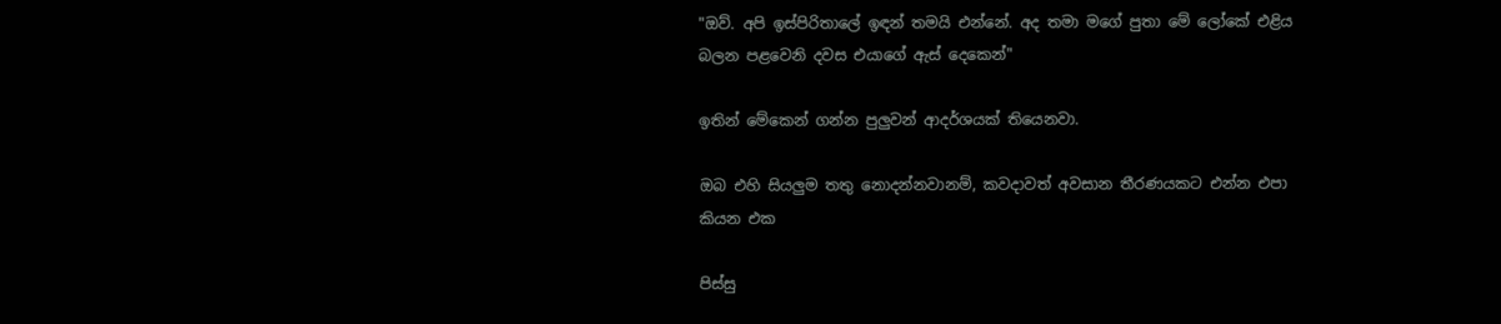"ඔව්. අපි ඉස්පිරිතාලේ ඉඳන් තමයි එන්නේ. අද තමා මගේ පුතා මේ ලෝකේ එළිය බලන පළවෙනි දවස එයාගේ ඇස් දෙකෙන්"

ඉතින් මේකෙන් ගන්න පුලුවන් ආදර්ශයක් තියෙනවා.

ඔබ එහි සියලුම තතු නොදන්නවානම්, කවදාවත් අවසාන තීරණයකට එන්න එපා කියන එක

පිස්සු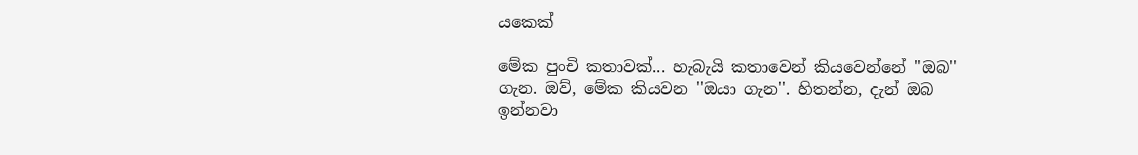යකෙක්

මේක පුංචි කතාවක්... හැබැයි කතාවෙන් කියවෙන්නේ ''ඔබ'' ගැන. ඔව්, මේක කියවන ''ඔයා ගැන''. හිතන්න, දැන් ඔබ ඉන්නවා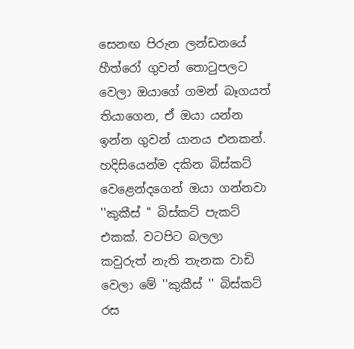සෙනඟ පිරුන ලන්ඩනයේ හීත්රෝ ගුවන් තොටුපලට වෙලා ඔයාගේ ගමන් බෑගයත් තියාගෙන, ඒ ඔයා යන්න ඉන්න ගුවන් යානය එනකන්. හදිසියෙන්ම දකින බිස්කට් වෙළෙන්දගෙන් ඔයා ගන්නවා ''කුකීස් '' බිස්කට් පැකට් එකක්. වටපිට බලලා කවුරුත් නැති තැනක වාඩි වෙලා මේ ''කුකීස් '' බිස්කට් රස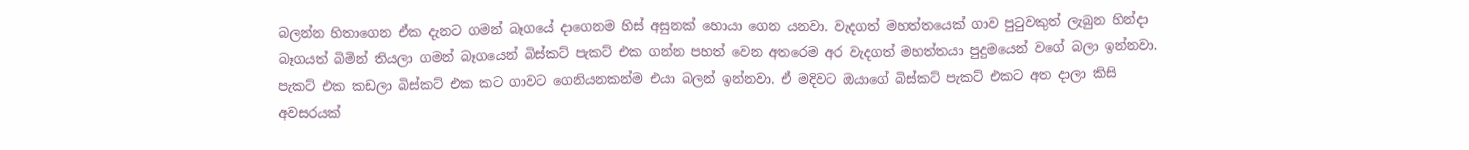බලන්න හිතාගෙන ඒක දැනට ගමන් බෑගයේ දාගෙනම හිස් අසුනක් හොයා ගෙන යනවා. වැදගත් මහත්තයෙක් ගාව පුටුවකුත් ලැබුන හින්දා බෑගයත් බිමින් තියලා ගමන් බෑගයෙන් බිස්කට් පැකට් එක ගන්න පහත් වෙන අතරෙම අර වැදගත් මහත්තයා පුදුමයෙන් වගේ බලා ඉන්නවා. පැකට් එක කඩලා බිස්කට් එක කට ගාවට ගෙනියනකන්ම එයා බලන් ඉන්නවා. ඒ මදිවට ඔයාගේ බිස්කට් පැකට් එකට අත දාලා කිසි අවසරයක්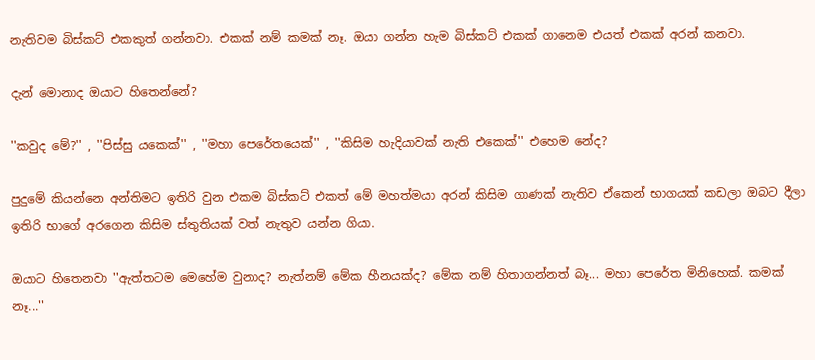නැතිවම බිස්කට් එකකුත් ගන්නවා. එකක් නම් කමක් නෑ. ඔයා ගන්න හැම බිස්කට් එකක් ගානෙම එයත් එකක් අරන් කනවා.

දැන් මොනාද ඔයාට හිතෙන්නේ?

''කවුද මේ?'' , ''පිස්සු යකෙක්'' , ''මහා පෙරේතයෙක්'' , ''කිසිම හැදියාවක් නැති එකෙක්'' එහෙම නේද?

පුදුමේ කියන්නෙ අන්තිමට ඉතිරි වුන එකම බිස්කට් එකත් මේ මහත්මයා අරන් කිසිම ගාණක් නැතිව ඒකෙන් භාගයක් කඩලා ඔබට දීලා ඉතිරි භාගේ අරගෙන කිසිම ස්තුතියක් වත් නැතුව යන්න ගියා.

ඔයාට හිතෙනවා ''ඇත්තටම මෙහේම වුනාද? නැත්නම් මේක හීනයක්ද? මේක නම් හිතාගන්නත් බෑ... මහා පෙරේත මිනිහෙක්. කමක් නෑ...''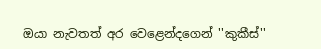ඔයා නැවතත් අර වෙළෙන්දගෙන් ''කුකීස්''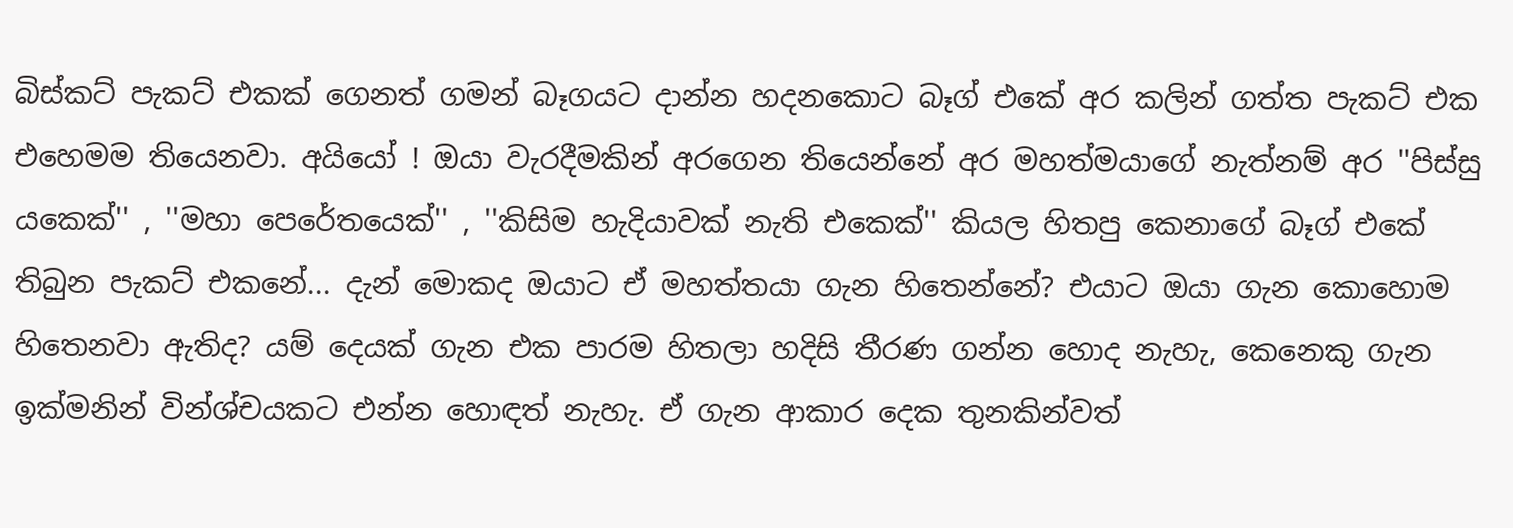බිස්කට් පැකට් එකක් ගෙනත් ගමන් බෑගයට දාන්න හදනකොට බෑග් එකේ අර කලින් ගත්ත පැකට් එක එහෙමම තියෙනවා. අයියෝ ! ඔයා වැරදීමකින් අරගෙන තියෙන්නේ අර මහත්මයාගේ නැත්නම් අර ''පිස්සු යකෙක්'' , ''මහා පෙරේතයෙක්'' , ''කිසිම හැදියාවක් නැති එකෙක්'' කියල හිතපු කෙනාගේ බෑග් එකේ තිබුන පැකට් එකනේ... දැන් මොකද ඔයාට ඒ මහත්තයා ගැන හිතෙන්නේ? එයාට ඔයා ගැන කොහොම හිතෙනවා ඇතිද? යම් දෙයක් ගැන එක පාරම හිතලා හදිසි තීරණ ගන්න හොද නැහැ, කෙනෙකු ගැන ඉක්මනින් වින්ශ්චයකට එන්න හොඳත් නැහැ. ඒ ගැන ආකාර දෙක තුනකින්වත්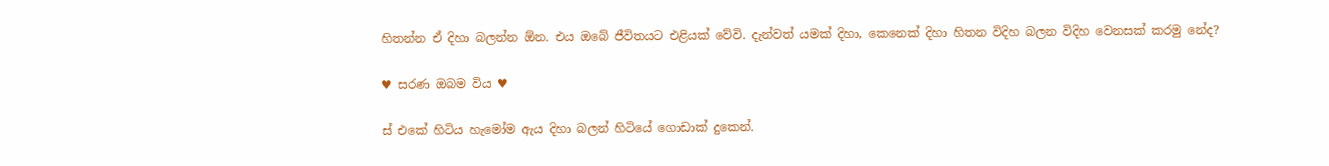හිතන්න ඒ දිහා බලන්න ඕන. එය ඔබේ ජීවිතයට එළියක් වේවි. දැන්වත් යමක් දිහා, කෙනෙක් දිහා හිතන විදිහ බලන විදිහ වෙනසක් කරමු නේද?

♥ සරණ ඔබම විය ♥

ස් එකේ හිටිය හැමෝම ඇය දිහා බලන් හිටියේ ගොඩාක් දුකෙන්.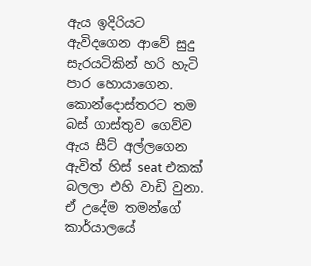ඇය ඉදිරියට ඇවිදගෙන ආවේ සුදු සැරයටිකින් හරි හැටි පාර හොයාගෙන. කොන්දොස්තරට තම බස් ගාස්තුව ගෙව්ව ඇය සීට් අල්ලගෙන ඇවිත් හිස් seat එකක් බලලා එහි වාඩි වුනා. ඒ උදේම තමන්ගේ කාර්යාලයේ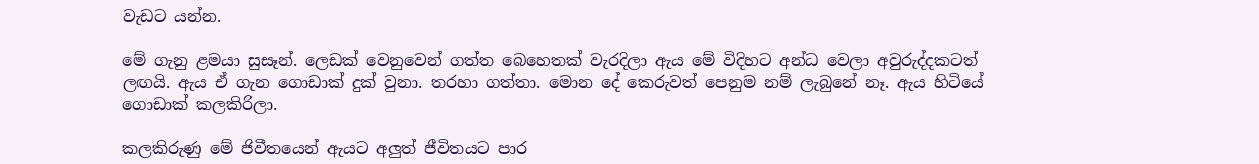වැඩට යන්න.

මේ ගැනු ළමයා සුසෑන්. ලෙඩක් වෙනුවෙන් ගත්ත බෙහෙතක් වැරදිලා ඇය මේ විදිහට අන්ධ වෙලා අවුරුද්දකටත් ලඟයි. ඇය ඒ ගැන ගොඩාක් දුක් වුනා. තරහා ගත්තා. මොන දේ කෙරුවත් පෙනුම නම් ලැබුනේ නෑ. ඇය හිටියේ ගොඩාක් කලකිරිලා.

කලකිරුණු මේ ජිවීතයෙන් ඇයට අලුත් ජීවිතයට පාර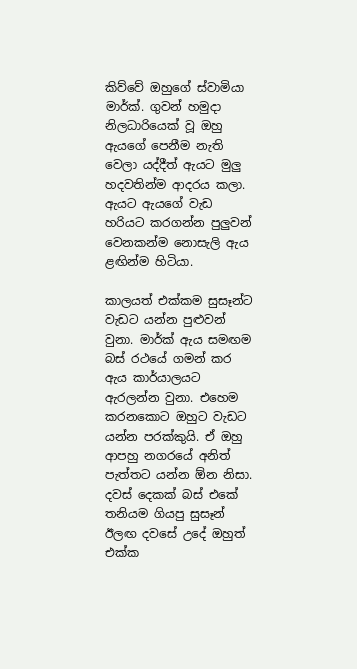කිව්වේ ඔහුගේ ස්වාමියා මාර්ක්. ගුවන් හමුදා නිලධාරියෙක් වූ ඔහු ඇයගේ පෙනීම නැති වෙලා යද්දීත් ඇයට මුලු හදවතින්ම ආදරය කලා. ඇයට ඇයගේ වැඩ හරියට කරගන්න පුලුවන් වෙනකන්ම නොසැලි ඇය ළඟින්ම හිටියා.

කාලයත් එක්කම සුසෑන්ට වැඩට යන්න පුළුවන් වුනා. මාර්ක් ඇය සමඟම බස් රථයේ ගමන් කර ඇය කාර්යාලයට ඇරලන්න වුනා. එහෙම කරනකොට ඔහුට වැඩට යන්න පරක්කුයි. ඒ ඔහු ආපහු නගරයේ අනිත් පැත්තට යන්න ඕන නිසා. දවස් දෙකක් බස් එකේ තනියම ගියපු සුසෑන් ඊලඟ දවසේ උදේ ඔහුත් එක්ක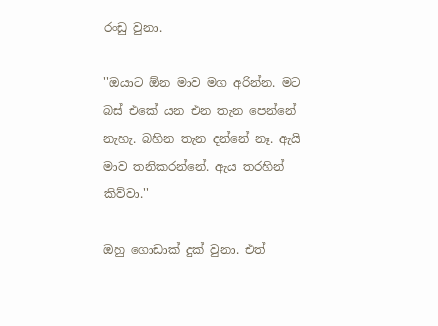රංඩු වුනා.

''ඔයාට ඕන මාව මග අරින්න. මට බස් එකේ යන එන තැන පෙන්නේ නැහැ. බහින තැන දන්නේ නෑ. ඇයි මාව තනිකරන්නේ. ඇය තරහින් කිව්වා.''

ඔහු ගොඩාක් දුක් වුනා. එත්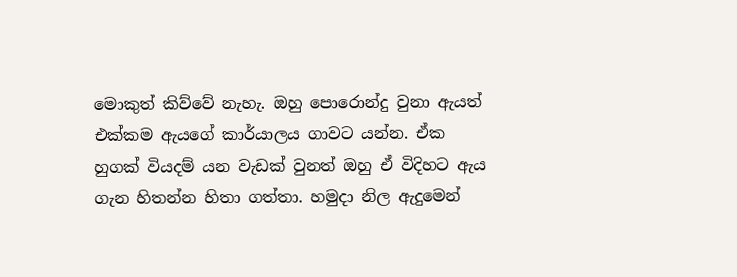මොකුත් කිව්වේ නැහැ. ඔහු පොරොන්දු වුනා ඇයත් එක්කම ඇයගේ කාර්යාලය ගාවට යන්න. ඒක හුගක් වියදම් යන වැඩක් වුනත් ඔහු ඒ විදිහට ඇය ගැන හිතන්න හිතා ගත්තා. හමුදා නිල ඇදුමෙන්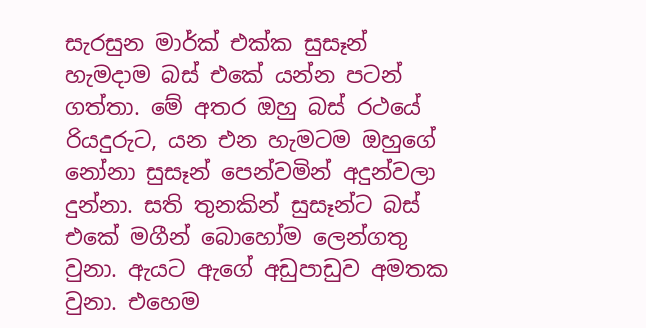සැරසුන මාර්ක් එක්ක සුසෑන් හැමදාම බස් එකේ යන්න පටන් ගත්තා. මේ අතර ඔහු බස් රථයේ රියදුරුට, යන එන හැමටම ඔහුගේ නෝනා සුසෑන් පෙන්වමින් අදුන්වලා දුන්නා. සති තුනකින් සුසෑන්ට බස් එකේ මගීන් බොහෝම ලෙන්ගතු වුනා. ඇයට ඇගේ අඩුපාඩුව අමතක වුනා. එහෙම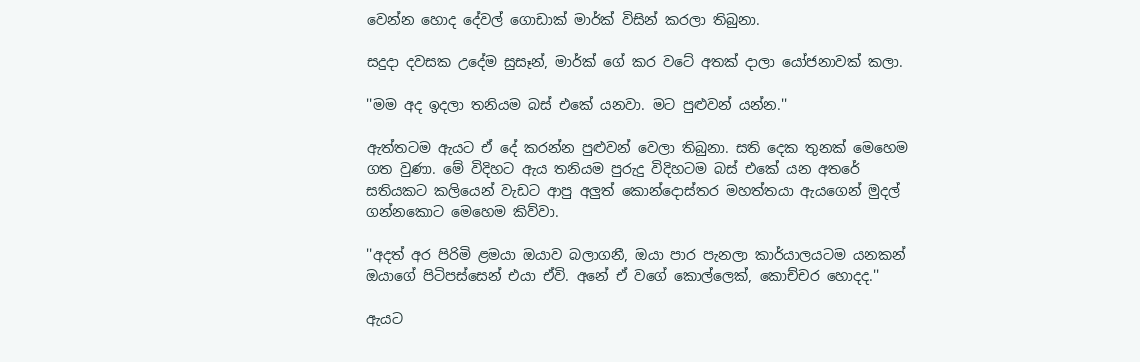වෙන්න හොද දේවල් ගොඩාක් මාර්ක් විසින් කරලා තිබුනා.

සදුදා දවසක උදේම සුසෑන්, මාර්ක් ගේ කර වටේ අතක් දාලා යෝජනාවක් කලා.

''මම අද ඉදලා තනියම බස් එකේ යනවා. මට පුළුවන් යන්න.''

ඇත්තටම ඇයට ඒ දේ කරන්න පුළුවන් වෙලා තිබුනා. සති දෙක තුනක් මෙහෙම ගත වුණා. මේ විදිහට ඇය තනියම පුරුදු විදිහටම බස් එකේ යන අතරේ සතියකට කලියෙන් වැඩට ආපු අලුත් කොන්දොස්තර මහත්තයා ඇයගෙන් මුදල් ගන්නකොට මෙහෙම කිව්වා.

''අදත් අර පිරිමි ළමයා ඔයාව බලාගනී, ඔයා පාර පැනලා කාර්යාලයටම යනකන් ඔයාගේ පිටිපස්සෙන් එයා ඒවි. අනේ ඒ වගේ කොල්ලෙක්, කොච්චර හොදද.''

ඇයට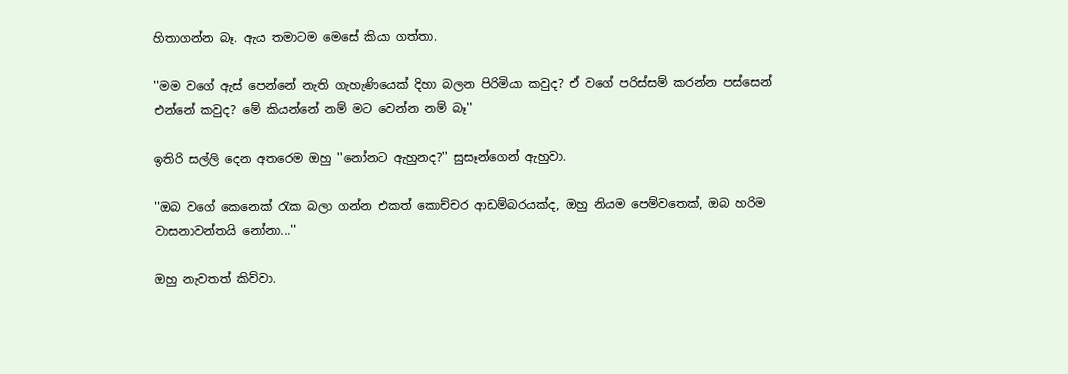හිතාගන්න බෑ. ඇය තමාටම මෙසේ කියා ගත්තා.

''මම වගේ ඇස් පෙන්නේ නැති ගැහැණියෙක් දිහා බලන පිරිමියා කවුද? ඒ වගේ පරිස්සම් කරන්න පස්සෙන් එන්නේ කවුද? මේ කියන්නේ නම් මට වෙන්න නම් බෑ''

ඉතිරි සල්ලි දෙන අතරෙම ඔහු ''නෝනට ඇහුනද?'' සුසෑන්ගෙන් ඇහුවා.

''ඔබ වගේ කෙනෙක් රැක බලා ගන්න එකත් කොච්චර ආඩම්බරයක්ද, ඔහු නියම පෙම්වතෙක්, ඔබ හරිම වාසනාවන්තයි නෝනා...''

ඔහු නැවතත් කිව්වා.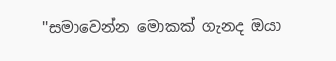''සමාවෙන්න මොකක් ගැනද ඔයා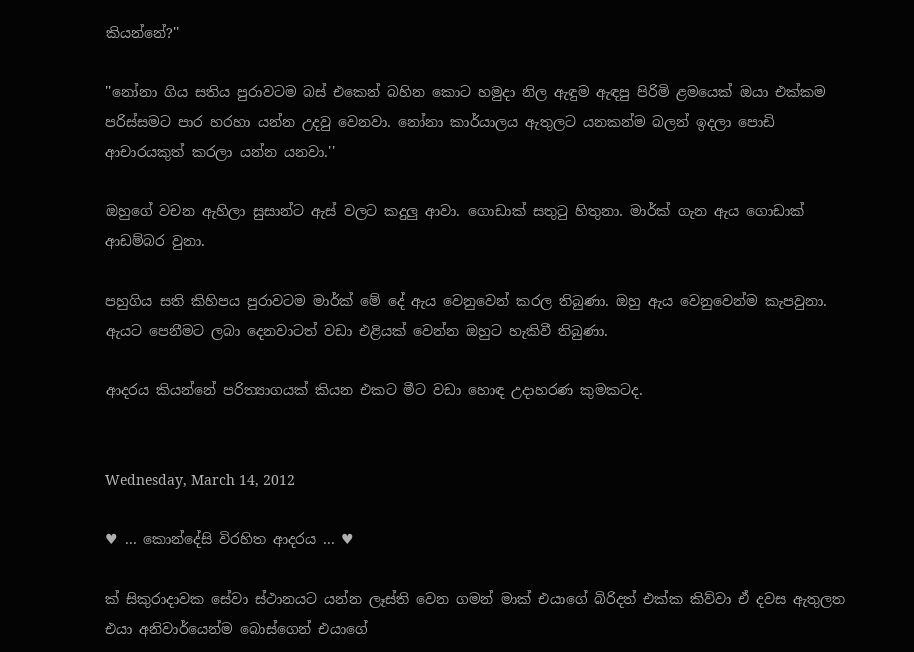කියන්නේ?''

''නෝනා ගිය සතිය පුරාවටම බස් එකෙන් බහින කොට හමුදා නිල ඇඳුම ඇඳපු පිරිමි ළමයෙක් ඔයා එක්කම පරිස්සමට පාර හරහා යන්න උදවු වෙනවා. නෝනා කාර්යාලය ඇතුලට යනකන්ම බලන් ඉදලා පොඩි ආචාරයකුත් කරලා යන්න යනවා.''

ඔහුගේ වචන ඇහිලා සුසාන්ට ඇස් වලට කදුලු ආවා. ගොඩාක් සතුටු හිතුනා. මාර්ක් ගැන ඇය ගොඩාක් ආඩම්බර වුනා.

පහුගිය සති කිහිපය පුරාවටම මාර්ක් මේ දේ ඇය වෙනුවෙන් කරල තිබුණා. ඔහු ඇය වෙනුවෙන්ම කැපවුනා. ඇයට පෙනීමට ලබා දෙනවාටත් වඩා එළියක් වෙන්න ඔහුට හැකිවී තිබුණා.

ආදරය කියන්නේ පරිත්‍යාගයක් කියන එකට මීට වඩා හොඳ උදාහරණ කුමකටද.


Wednesday, March 14, 2012

♥ ... කොන්දේසි විරහිත ආදරය ... ♥

ක් සිකුරාදාවක සේවා ස්ථානයට යන්න ලෑස්ති වෙන ගමන් මාක් එයාගේ බිරිදත් එක්ක කිව්වා ඒ දවස ඇතුලත එයා අනිවාර්යෙන්ම බොස්ගෙන් එයාගේ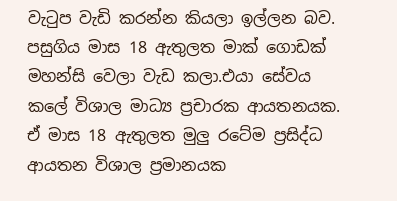වැටුප වැඩි කරන්න කියලා ඉල්ලන බව. පසුගිය මාස 18 ඇතුලත මාක් ගොඩක් මහන්සි වෙලා වැඩ කලා.එයා සේවය කලේ විශාල මාධ්‍ය ප්‍රචාරක ආයතනයක. ඒ මාස 18 ඇතුලත මුලු රටේම ප්‍රසිද්ධ ආයතන විශාල ප්‍රමානයක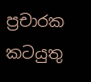ප්‍රචාරක කටයුතු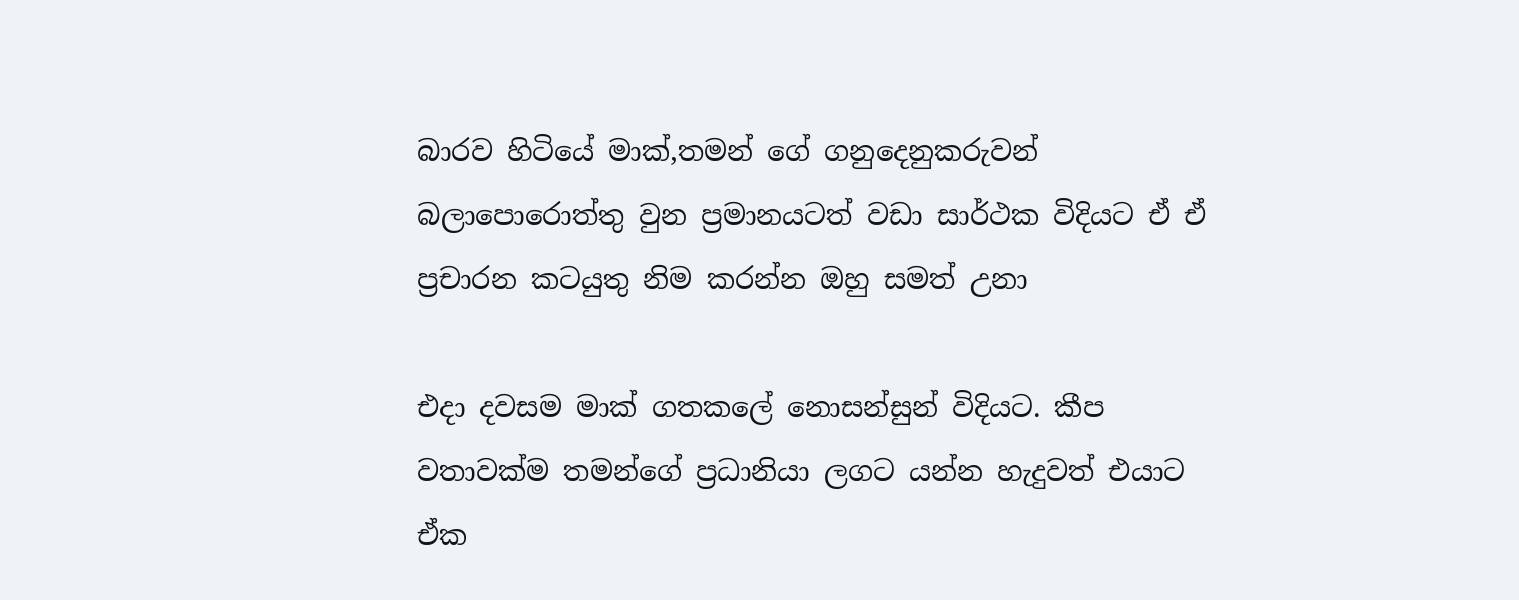බාරව හිටියේ මාක්,තමන් ගේ ගනුදෙනුකරුවන් බලාපොරොත්තු වුන ප්‍රමානයටත් වඩා සාර්ථක විදියට ඒ ඒ ප්‍රචාරන කටයුතු නිම කරන්න ඔහු සමත් උනා

එදා දවසම මාක් ගතකලේ නොසන්සුන් විදියට. කීප වතාවක්ම තමන්ගේ ප්‍රධානියා ලගට යන්න හැදුවත් එයාට ඒක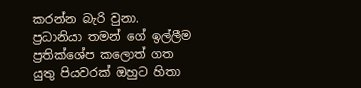කරන්න බැරි වුනා. ප්‍රධානියා තමන් ගේ ඉල්ලීම ප්‍රතික්ශේප කලොත් ගත යුතු පියවරක් ඔහුට හිතා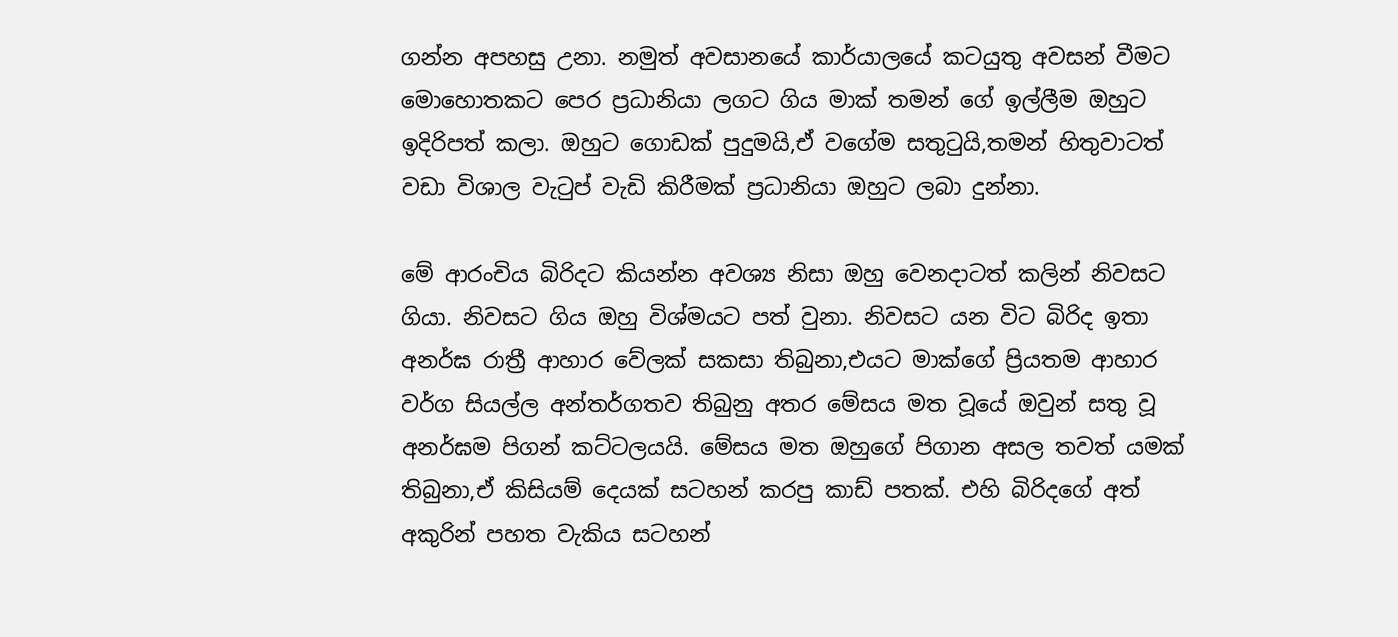ගන්න අපහසු උනා. නමුත් අවසානයේ කාර්යාලයේ කටයුතු අවසන් වීමට මොහොතකට පෙර ප්‍රධානියා ලගට ගිය මාක් තමන් ගේ ඉල්ලීම ඔහුට ඉදිරිපත් කලා. ඔහුට ගොඩක් පුදුමයි,ඒ වගේම සතුටුයි,තමන් හිතුවාටත් වඩා විශාල වැටුප් වැඩි කිරීමක් ප්‍රධානියා ඔහුට ලබා දුන්නා.

මේ ආරංචිය බිරිදට කියන්න අවශ්‍ය නිසා ඔහු වෙනදාටත් කලින් නිවසට ගියා. නිවසට ගිය ඔහු විශ්මයට පත් වුනා. නිවසට යන විට බිරිද ඉතා අනර්ඝ රාත්‍රී ආහාර වේලක් සකසා තිබුනා,එයට මාක්ගේ ප්‍රියතම ආහාර වර්ග සියල්ල අන්තර්ගතව තිබුනු අතර මේසය මත වූයේ ඔවුන් සතු වූ අනර්ඝම පිගන් කට්ටලයයි. මේසය මත ඔහුගේ පිගාන අසල තවත් යමක් තිබුනා,ඒ කිසියම් දෙයක් සටහන් කරපු කාඩ් පතක්. එහි බිරිදගේ අත් අකුරින් පහත වැකිය සටහන්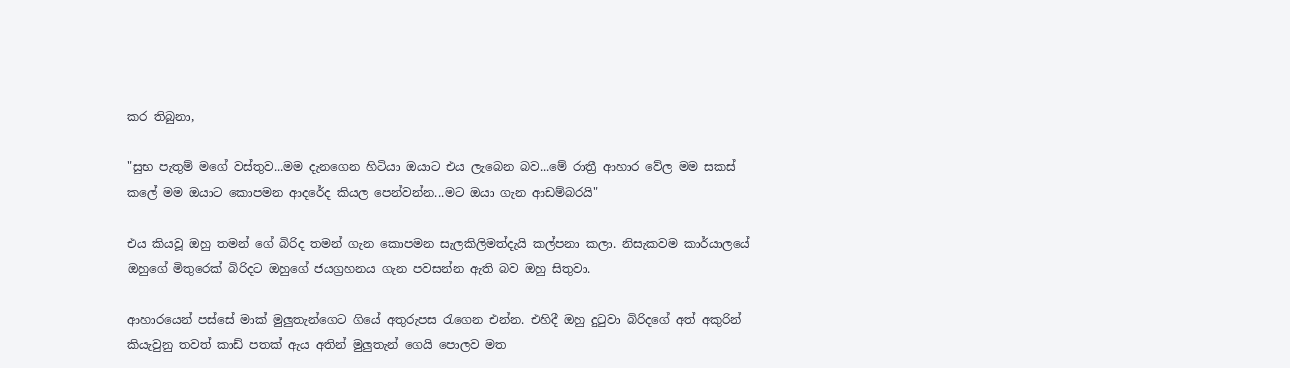කර තිබුනා,

"සුභ පැතුම් මගේ වස්තුව...මම දැනගෙන හිටියා ඔයාට එය ලැබෙන බව...මේ රාත්‍රී ආහාර වේල මම සකස් කලේ මම ඔයාට කොපමන ආදරේද කියල පෙන්වන්න...මට ඔයා ගැන ආඩම්බරයි"

එය කියවූ ඔහු තමන් ගේ බිරිද තමන් ගැන කොපමන සැලකිලිමත්දැයි කල්පනා කලා. නිසැකවම කාර්යාලයේ ඔහුගේ මිතුරෙක් බිරිදට ඔහුගේ ජයග්‍රහනය ගැන පවසන්න ඇති බව ඔහු සිතුවා.

ආහාරයෙන් පස්සේ මාක් මුලුතැන්ගෙට ගියේ අතුරුපස රැගෙන එන්න. එහිදී ඔහු දුටුවා බිරිදගේ අත් අකුරින් කියැවුනු තවත් කාඩ් පතක් ඇය අතින් මුලුතැන් ගෙයි පොලව මත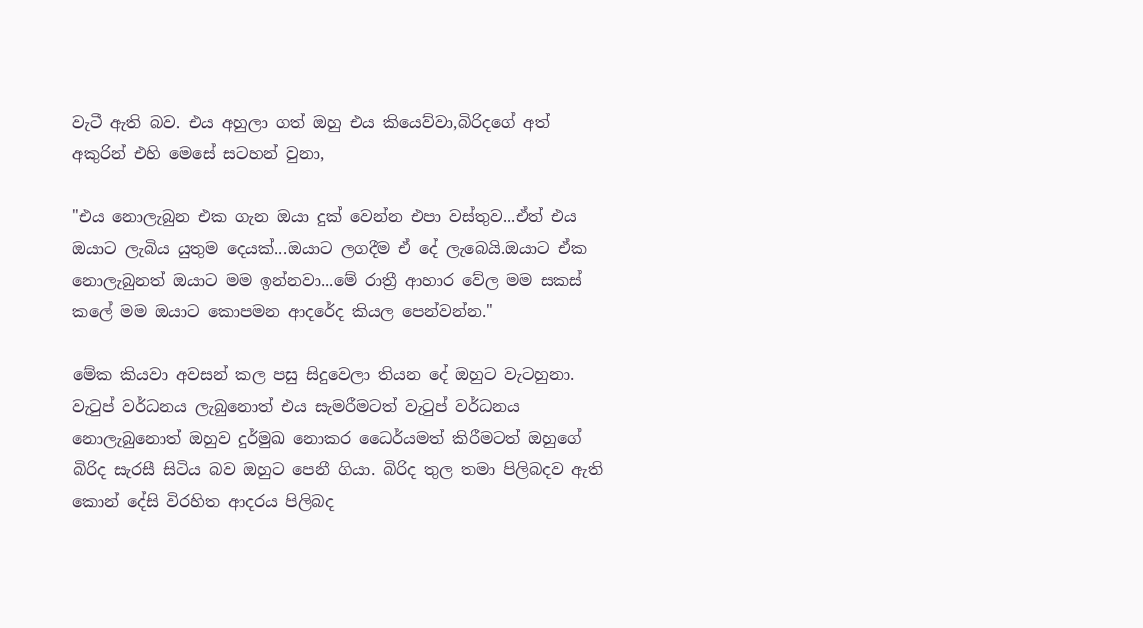වැටී ඇති බව. එය අහුලා ගත් ඔහු එය කියෙව්වා,බිරිදගේ අත් අකුරින් එහි මෙසේ සටහන් වුනා,

"එය නොලැබුන එක ගැන ඔයා දුක් වෙන්න එපා වස්තුව...ඒත් එය ඔයාට ලැබිය යුතුම දෙයක්...ඔයාට ලගදීම ඒ දේ ලැබෙයි.ඔයාට ඒක නොලැබුනත් ඔයාට මම ඉන්නවා...මේ රාත්‍රී ආහාර වේල මම සකස් කලේ මම ඔයාට කොපමන ආදරේද කියල පෙන්වන්න."

මේක කියවා අවසන් කල පසු සිදුවෙලා තියන දේ ඔහුට වැටහුනා. වැටුප් වර්ධනය ලැබුනොත් එය සැමරීමටත් වැටුප් වර්ධනය නොලැබුනොත් ඔහුව දුර්මුඛ නොකර ධෛර්යමත් කිරීමටත් ඔහුගේ බිරිද සැරසී සිටිය බව ඔහුට පෙනී ගියා. බිරිද තුල තමා පිලිබදව ඇති කොන් දේසි විරහිත ආදරය පිලිබද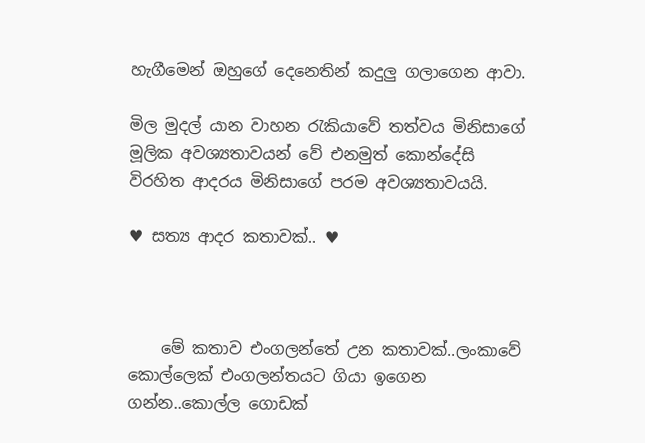හැගීමෙන් ඔහුගේ දෙනෙතින් කදුලු ගලාගෙන ආවා.

මිල මුදල් යාන වාහන රැකියාවේ තත්වය මිනිසාගේ මූලික අවශ්‍යතාවයන් වේ එනමුත් කොන්දේසි විරහිත ආදරය මිනිසාගේ පරම අවශ්‍යතාවයයි.

♥ සත්‍ය ආදර කතාවක්‌.. ♥



    මේ කතාව එංගලන්තේ උන කතාවක්‌..ලංකාවේ කොල්ලෙක්‌ එංගලන්තයට ගියා ඉගෙන ගන්න..කොල්ල ගොඩක්‌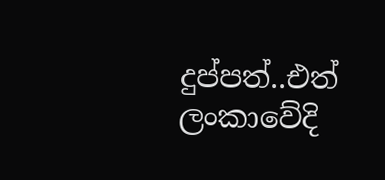දුප්පත්..එත් ලංකාවේදි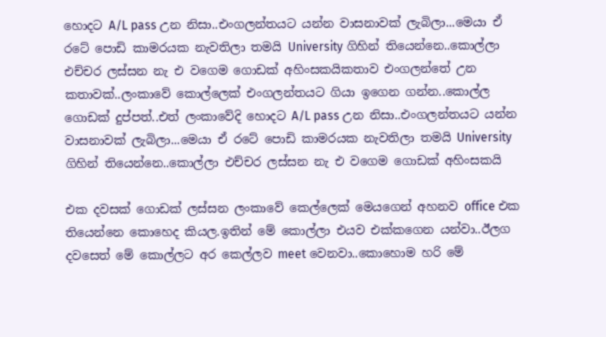හොදට A/L pass උන නිසා..එංගලන්තයට යන්න වාසනාවක්‌ ලැබිලා...මෙයා ඒ රටේ පොඩි කාමරයක නැවතිලා තමයි University ගිහින් තියෙන්නෙ..කොල්ලා එච්චර ලස්‌සන නැ එ වගෙම ගොඩක්‌ අහිංසකයිකතාව එංගලන්තේ උන කතාවක්‌..ලංකාවේ කොල්ලෙක්‌ එංගලන්තයට ගියා ඉගෙන ගන්න..කොල්ල ගොඩක්‌ දුප්පත්..එත් ලංකාවේදි හොදට A/L pass උන නිසා..එංගලන්තයට යන්න වාසනාවක්‌ ලැබිලා...මෙයා ඒ රටේ පොඩි කාමරයක නැවතිලා තමයි University ගිහින් තියෙන්නෙ..කොල්ලා එච්චර ලස්‌සන නැ එ වගෙම ගොඩක්‌ අහිංසකයි

එක දවසක්‌ ගොඩක්‌ ලස්‌සන ලංකාවේ කෙල්ලෙක්‌ මෙයගෙන් අහනව office එක තියෙන්නෙ කොහෙද කියල.ඉතින් මේ කොල්ලා එයව එක්‌කගෙන යන්වා..ඊලග දවසෙත් මේ කොල්ලට අර කෙල්ලව meet වෙනවා..කොහොම හරි මේ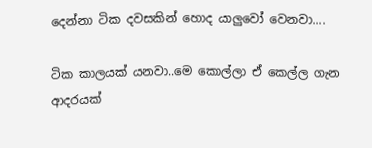දෙන්නා ටික දවසකින් හොද යාලුවෝ වෙනවා....

ටික කාලයක්‌ යනවා..මෙ කොල්ලා ඒ කෙල්ල ගැන ආදරයක්‌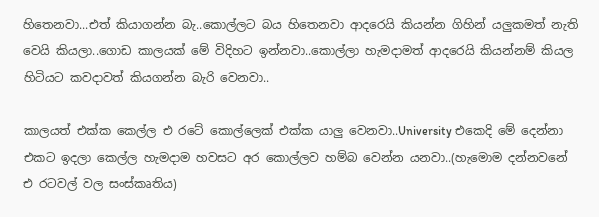හිතෙනවා...එත් කියාගන්න බැ..කොල්ලට බය හිතෙනවා ආදරෙයි කියන්න ගිහින් යලුකමත් නැති වෙයි කියලා..ගොඩ කාලයක්‌ මේ විදිහට ඉන්නවා..කොල්ලා හැමදාමත් ආදරෙයි කියන්නම් කියල හිටියට කවදාවත් කියගන්න බැරි වෙනවා..

කාලයත් එක්‌ක කෙල්ල එ රටේ කොල්ලෙක්‌ එක්‌ක යාලු වෙනවා..University එකෙදි මේ දෙන්නා එකට ඉදලා කෙල්ල හැමදාම හවසට අර කොල්ලව හම්බ වෙන්න යනවා..(හැමොම දන්නවනේ එ රටවල් වල සංස්‌කෘතිය)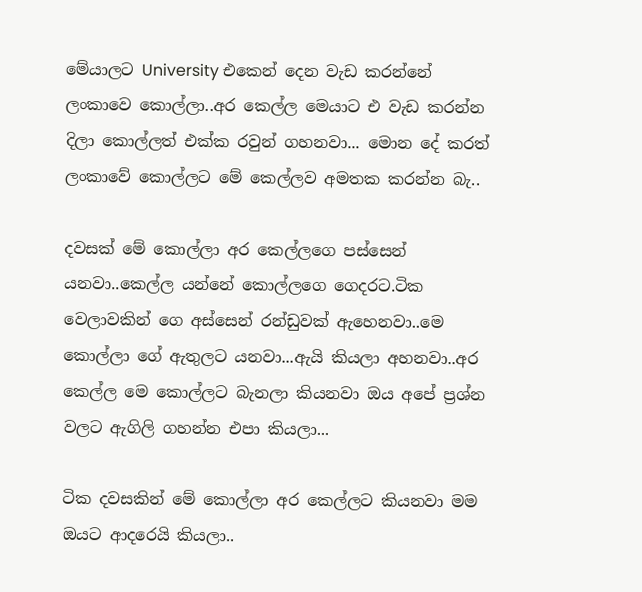මේයාලට University එකෙන් දෙන වැඩ කරන්නේ ලංකාවෙ කොල්ලා..අර කෙල්ල මෙයාට එ වැඩ කරන්න දිලා කොල්ලත් එක්‌ක රවුන් ගහනවා... මොන දේ කරත් ලංකාවේ කොල්ලට මේ කෙල්ලව අමතක කරන්න බැ..

දවසක්‌ මේ කොල්ලා අර කෙල්ලගෙ පස්‌සෙන් යනවා..කෙල්ල යන්නේ කොල්ලගෙ ගෙදරට.ටික වෙලාවකින් ගෙ අස්‌සෙන් රන්ඩුවක්‌ ඇහෙනවා..මෙ කොල්ලා ගේ ඇතුලට යනවා...ඇයි කියලා අහනවා..අර කෙල්ල මෙ කොල්ලට බැනලා කියනවා ඔය අපේ ප්‍රශ්න වලට ඇගිලි ගහන්න එපා කියලා...

ටික දවසකින් මේ කොල්ලා අර කෙල්ලට කියනවා මම ඔයට ආදරෙයි කියලා..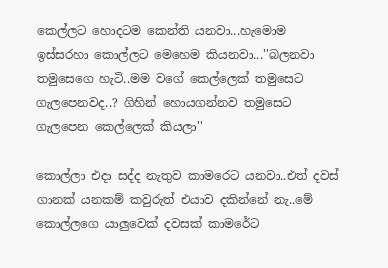කෙල්ලට හොදටම කෙන්ති යනවා...හැමොම ඉස්‌සරහා කොල්ලට මෙහෙම කියනවා...''බලනවා තමුසෙගෙ හැටි..මම වගේ කෙල්ලෙක්‌ තමුසෙට ගැලපෙනවද..? ගිහින් හොයගන්නව තමුසෙට ගැලපෙන කෙල්ලෙක්‌ කියලා''

කොල්ලා එදා සද්ද නැතුව කාමරෙට යනවා..එත් දවස්‌ ගානක්‌ යනකම් කවුරුත් එයාව දකින්නේ නැ..මේ කොල්ලගෙ යාලුවෙක්‌ දවසක්‌ කාමරේට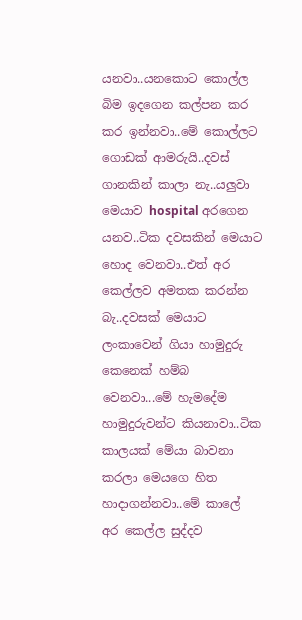යනවා..යනකොට කොල්ල බිම ඉදගෙන කල්පන කර කර ඉන්නවා..මේ කොල්ලට ගොඩක්‌ ආමරුයි..දවස්‌ ගානකින් කාලා නැ..යලුවා මෙයාව hospital අරගෙන යනව..ටික දවසකින් මෙයාට හොද වෙනවා..එත් අර කෙල්ලව අමතක කරන්න බැ..දවසක්‌ මෙයාට ලංකාවෙන් ගියා හාමුදුරු කෙනෙක්‌ හම්බ වෙනවා...මේ හැමදේම හාමුදුරුවන්ට කියනාවා..ටික කාලයක්‌ මේයා බාවනා කරලා මෙයගෙ හිත හාදාගන්නවා..මේ කාලේ අර කෙල්ල සුද්දව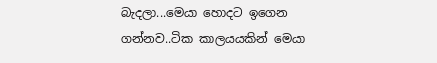බැදලා...මෙයා හොදට ඉගෙන ගන්නව..ටික කාලයයකින් මෙයා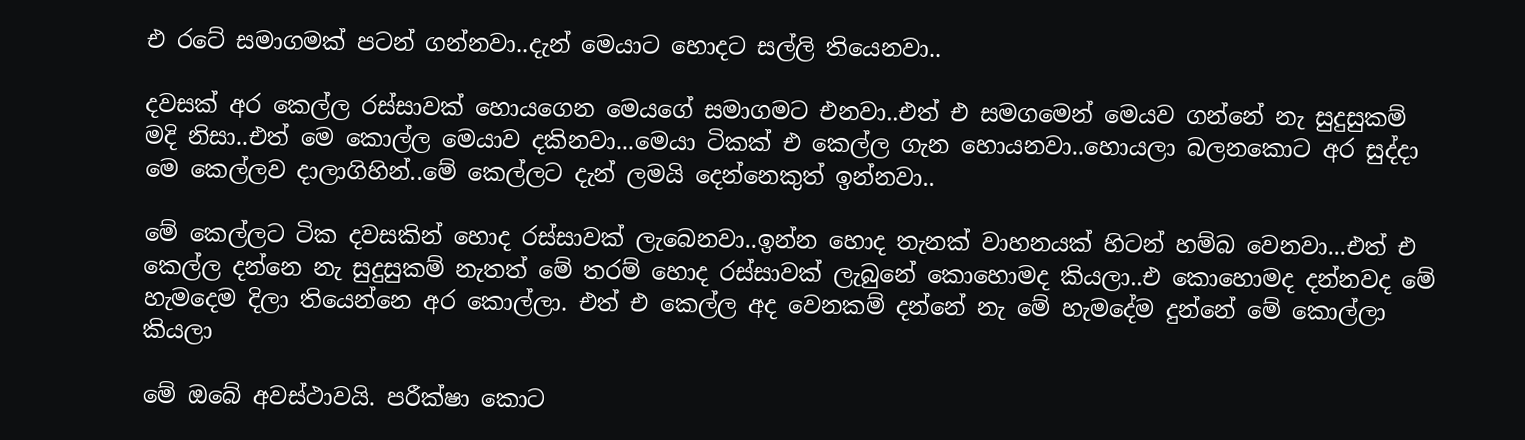එ රටේ සමාගමක්‌ පටන් ගන්නවා..දැන් මෙයාට හොදට සල්ලි තියෙනවා..

දවසක්‌ අර කෙල්ල රස්‌සාවක්‌ හොයගෙන මෙයගේ සමාගමට එනවා..එත් එ සමගමෙන් මෙයව ගන්නේ නැ සුදුසුකම් මදි නිසා..එත් මෙ කොල්ල මෙයාව දකිනවා...මෙයා ටිකක්‌ එ කෙල්ල ගැන හොයනවා..හොයලා බලනකොට අර සුද්දා මෙ කෙල්ලව දාලාගිහින්..මේ කෙල්ලට දැන් ලමයි දෙන්නෙකුත් ඉන්නවා..

මේ කෙල්ලට ටික දවසකින් හොද රස්‌සාවක්‌ ලැබෙනවා..ඉන්න හොද තැනක්‌ වාහනයක්‌ හිටන් හම්බ වෙනවා...එත් එ කෙල්ල දන්නෙ නැ සුදුසුකම් නැතත් මේ තරම් හොද රස්‌සාවක්‌ ලැබුනේ කොහොමද කියලා..එ කොහොමද දන්නවද මේ හැමදෙම දිලා තියෙන්නෙ අර කොල්ලා. එත් එ කෙල්ල අද වෙනකම් දන්නේ නැ මේ හැමදේම දුන්නේ මේ කොල්ලා කියලා

මේ ඔබේ අවස්ථාවයි. පරීක්ෂා කොට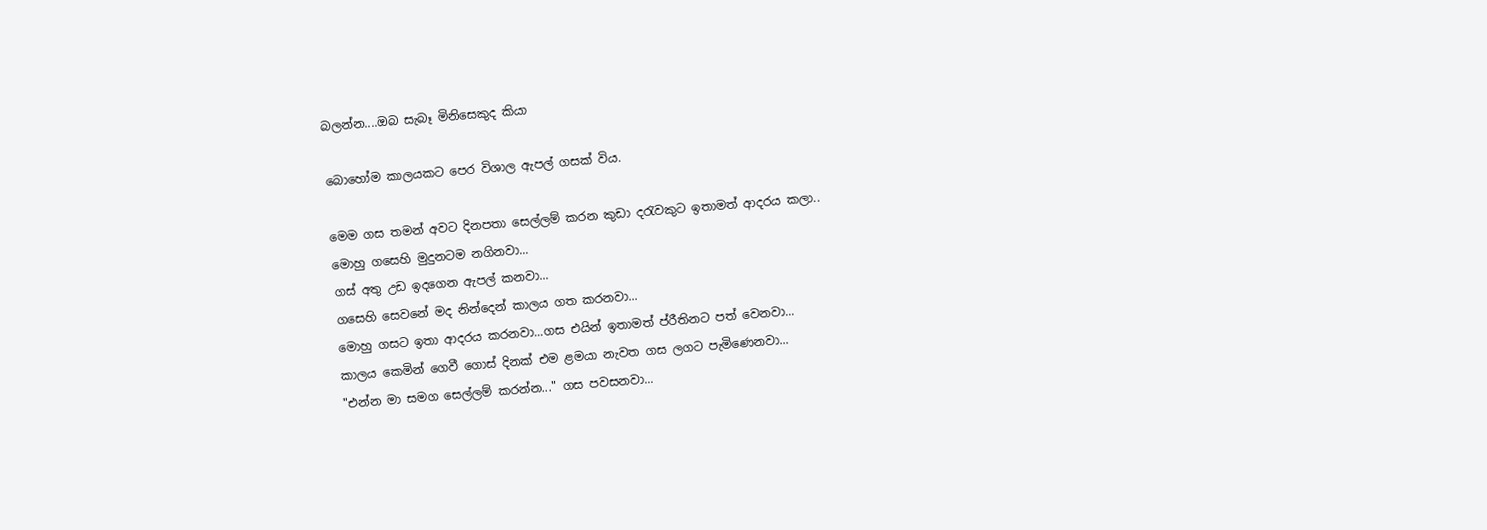බලන්න....ඔබ සැබෑ මිනිසෙකුද කියා

බො‍හෝම කාලයකට පෙර විශාල ඇපල් ගසක් විය.

මෙම ගස තමන් අවට දිනපතා සෙල්ලම් කරන කුඩා දරැවකුට ඉතාමත් ආදරය කලා..
මොහු ගසෙහි මුදුනටම නගිනවා...
ගස් අතු උඩ ඉදගෙන ඇපල් කනවා...
ගසෙහි සෙවනේ මද නින්දෙන් කාලය ගත කරනවා...
මොහු ගසට ඉතා ආදරය කරනවා...ගස එයින් ඉතාමත් ප්රීතිනට පත් වෙනවා...
කාලය කෙමින් ගෙවී ගොස් දිනක් එම ළමයා නැවත ගස ලගට පැමි‍ණෙනවා...
"එන්න මා සමග සෙල්ලම් කරන්න..." ගස පවසනවා...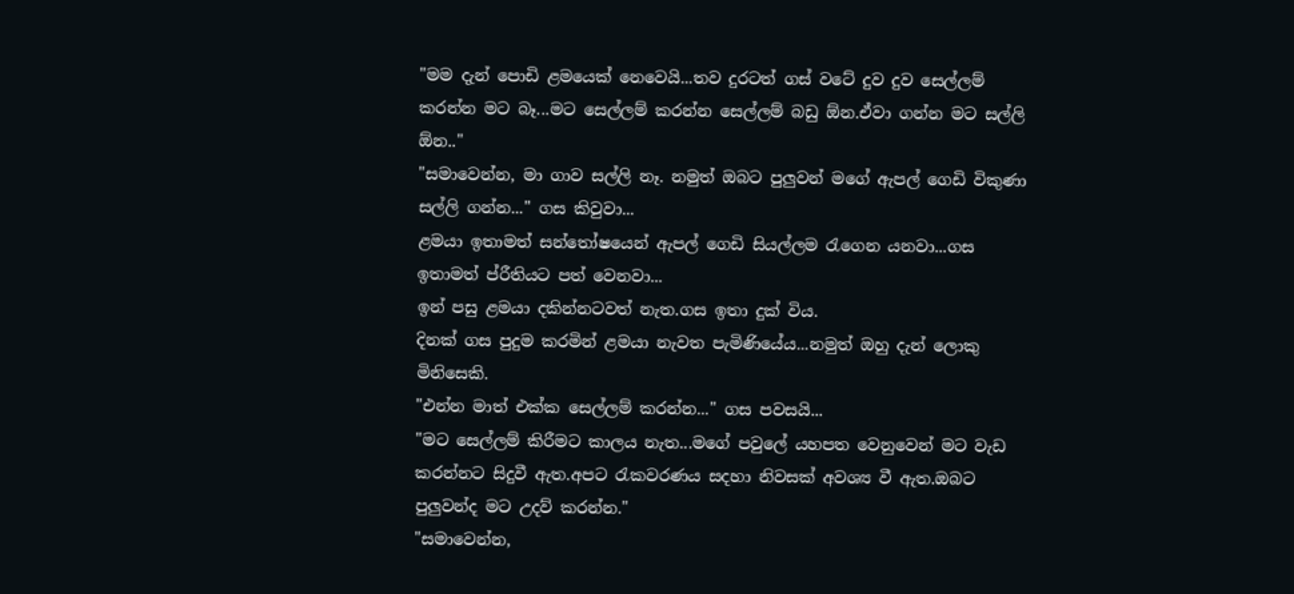"මම දැන් ‍පොඩි ළමයෙක් නෙවෙයි...තව දුරටත් ගස් වටේ දුව දුව සෙල්ලම් කරන්න මට බෑ...මට සෙල්ලම් කරන්න සෙල්ලම් බඩු ඕන.ඒවා ගන්න මට සල්ලි ඕන.."
"සමාවෙන්න, මා ගාව සල්ලි නෑ. නමුත් ඔබට පුලුවන් මගේ ඇපල් ගෙඩි විකුණා සල්ලි ගන්න..." ගස කිවුවා...
ළමයා ඉතාමත් සන්තෝෂයෙන් ඇපල් ගෙඩි සියල්ලම රැගෙන යනවා...ගස ඉතාමත් ප්රීතියට පත් වෙනවා...
ඉන් පසු ළමයා දකින්නටවත් නැත.ගස ඉතා දුක් විය.
දිනක් ගස පුදුම කරමින් ළමයා නැවත පැමිණියේය...නමුත් ඔහු දැන් ලොකු මිනිසෙකි.
"එන්න මාත් එක්ක සෙල්ලම් කරන්න..." ගස පවසයි...
"මට සෙල්ලම් කිරීමට කාලය නැත...මගේ පවුලේ යහපත වෙනුවෙන් මට වැඩ කරන්නට සිදුවී ඇත.අපට රැකවරණය සදහා නිවසක් අවශ්‍ය වී ඇත.ඔබට පුලුවන්ද මට උදව් කරන්න."
"සමාවෙන්න,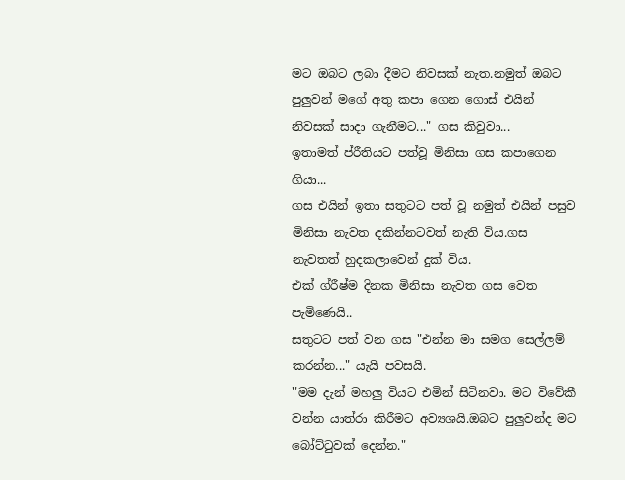මට ඔබට ලබා දීමට නිවසක් නැත.නමුත් ඔබට පුලුවන් මගේ අතු කපා ගෙන ගොස් එයින් නිවසක් සාදා ගැනීමට..." ගස කිවුවා...
ඉතාමත් ප්රීතියට පත්වූ මිනිසා ගස කපාගෙන ගියා...
ගස එයින් ඉතා සතුටට පත් වූ නමුත් එයින් පසුව මිනිසා නැවත දකින්නටවත් නැති විය.ගස නැවතත් හුදකලාවෙන් දුක් විය.
එක් ග්රීෂ්ම දිනක මිනිසා නැවත ගස වෙත පැමිණෙයි..
සතුටට පත් වන ගස "එන්න මා සමග සෙල්ලම් කරන්න..." යැයි පවසයි.
"මම දැන් මහලු වියට එමින් සිටිනවා. මට විවේකී වන්න යාත්රා කිරීමට අව්‍යශයි.ඔබට පුලුවන්ද මට බෝට්ටුවක් දෙන්න."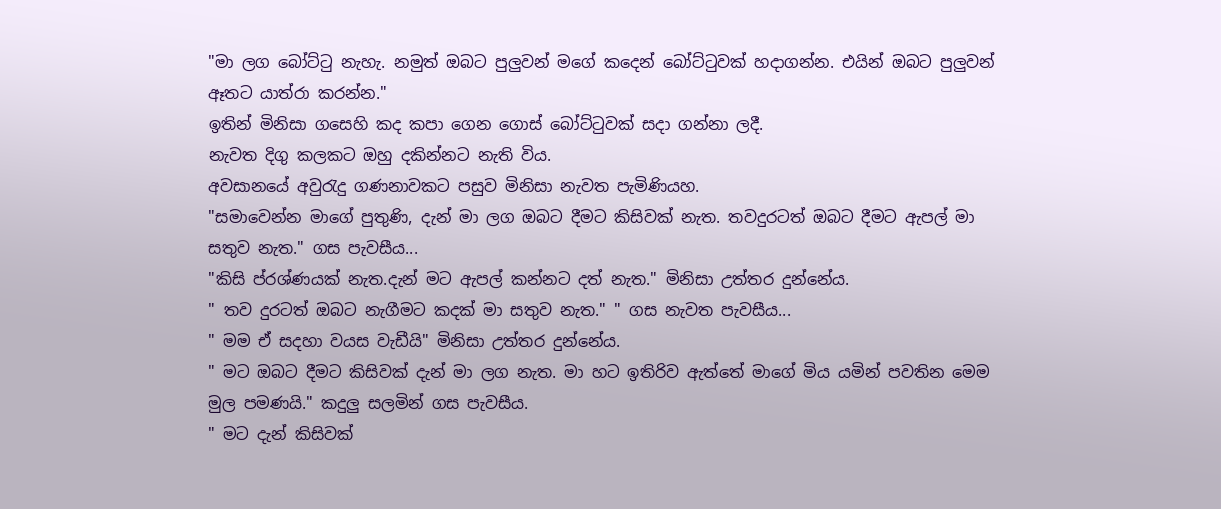"මා ලග බෝට්ටු නැහැ. නමුත් ඔබට පුලුවන් මගේ කදෙන් බෝට්ටුවක් හදාගන්න. එයින් ඔබට පුලුවන් ඈතට යාත්රා කරන්න."
ඉතින් මිනිසා ගසෙහි කද කපා ගෙන ගොස් බෝට්ටුවක් සදා ගන්නා ලදී.
නැවත දිගු කලකට ඔහු දකින්නට නැති විය.
අවසානයේ අවුරැදු ගණනාවකට පසුව මිනිසා නැවත පැමිණියහ.
"සමාවෙන්න මාගේ පුතුණි, දැන් මා ලග ඔබට දීමට කිසිවක් නැත. තවදුරටත් ඔබට දීමට ඇපල් මා සතුව නැත." ගස පැවසීය...
"කිසි ප්රශ්ණයක් නැත.දැන් මට ඇපල් කන්නට දත් නැත." මිනිසා උත්තර දුන්නේය.
" තව දුරටත් ඔබට නැගීමට කදක් මා සතුව නැත." " ගස නැවත පැවසීය...
" මම ඒ සදහා වයස වැඩීයි" මිනිසා උත්තර දුන්නේය.
" මට ඔබට දීමට කිසිවක් දැන් මා ලග නැත. මා හට ඉතිරිව ඇත්තේ මාගේ මිය යමින් පවතින මෙම මුල පමණයි." කදුලු සලමින් ගස පැවසීය.
" මට දැන් කිසිවක්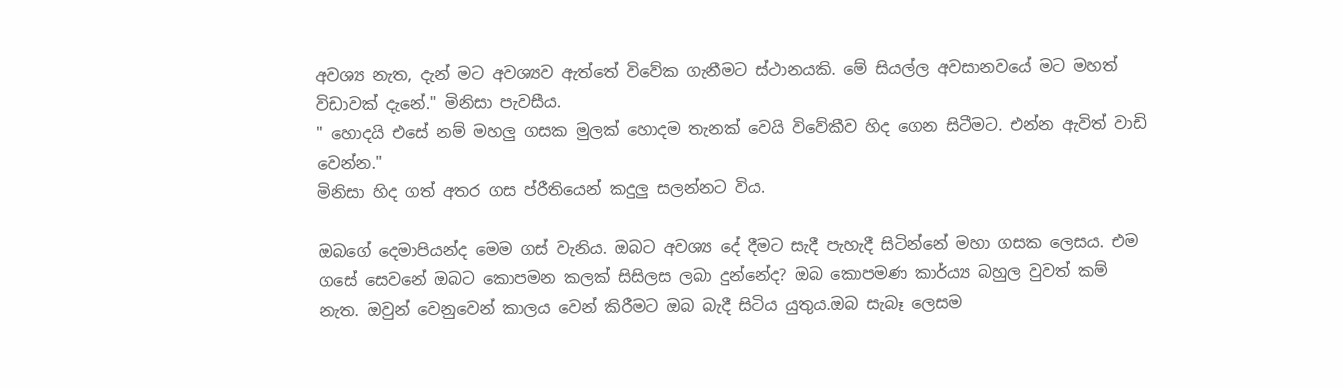අවශ්‍ය නැත, දැන් මට අවශ්‍යව ඇත්තේ විවේක ගැනීමට ස්ථානයකි. මේ සියල්ල අවසානව‍යේ මට මහත් විඩාවක් දැනේ." මිනිසා පැවසීය.
" හොදයි එසේ නම් මහලු ගසක මුලක් හොදම තැනක් වෙයි විවේකීව හිද ගෙන සිටීමට. එන්න ඇවිත් වාඩි වෙන්න."
මිනිසා හිද ගත් අතර ගස ප්රීතියෙන් කදුලු සලන්නට විය.

ඔබගේ දෙමාපියන්ද මෙම ගස් වැනිය. ඔබට අවශ්‍ය දේ දීමට සැදී පැහැදී සිටින්නේ මහා ගසක ලෙසය. එම ගසේ සෙවනේ ඔබට කොපමන කලක් සිසිලස ලබා දුන්නේද? ඔබ කොපමණ කාර්ය්‍ය බහුල වුවත් කම් නැත‍. ඔවුන් වෙනුවෙන් කාලය වෙන් කිරීමට ඔබ බැදී සිටිය යුතුය.ඔබ සැබෑ ලෙසම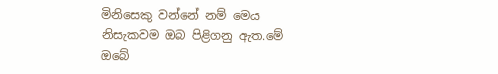මිනිසෙකු වන්නේ නම් මෙය නිසැකවම ඔබ පිළිගනු ඇත.මේ ඔබේ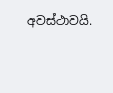අවස්ථාවයි.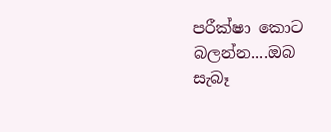පරීක්ෂා කොට බලන්න....ඔබ සැබෑ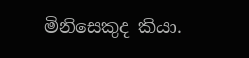මිනිසෙකුද කියා.